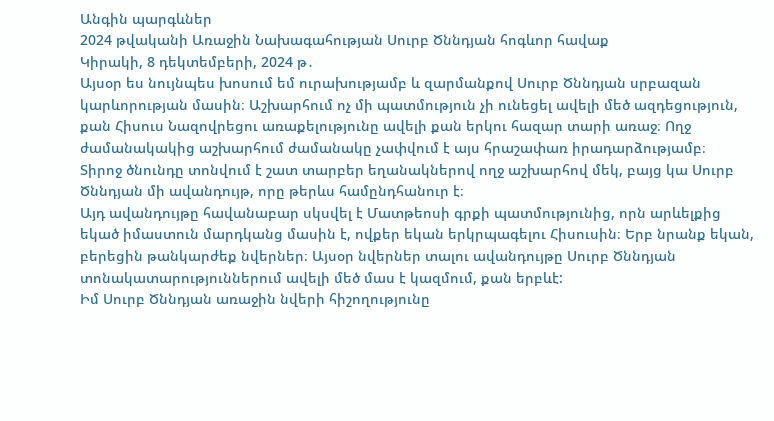Անգին պարգևներ
2024 թվականի Առաջին Նախագահության Սուրբ Ծննդյան հոգևոր հավաք
Կիրակի, 8 դեկտեմբերի, 2024 թ․
Այսօր ես նույնպես խոսում եմ ուրախությամբ և զարմանքով Սուրբ Ծննդյան սրբազան կարևորության մասին։ Աշխարհում ոչ մի պատմություն չի ունեցել ավելի մեծ ազդեցություն, քան Հիսուս Նազովրեցու առաքելությունը ավելի քան երկու հազար տարի առաջ։ Ողջ ժամանակակից աշխարհում ժամանակը չափվում է այս հրաշափառ իրադարձությամբ։
Տիրոջ ծնունդը տոնվում է շատ տարբեր եղանակներով ողջ աշխարհով մեկ, բայց կա Սուրբ Ծննդյան մի ավանդույթ, որը թերևս համընդհանուր է։
Այդ ավանդույթը հավանաբար սկսվել է Մատթեոսի գրքի պատմությունից, որն արևելքից եկած իմաստուն մարդկանց մասին է, ովքեր եկան երկրպագելու Հիսուսին։ Երբ նրանք եկան, բերեցին թանկարժեք նվերներ։ Այսօր նվերներ տալու ավանդույթը Սուրբ Ծննդյան տոնակատարություններում ավելի մեծ մաս է կազմում, քան երբևէ:
Իմ Սուրբ Ծննդյան առաջին նվերի հիշողությունը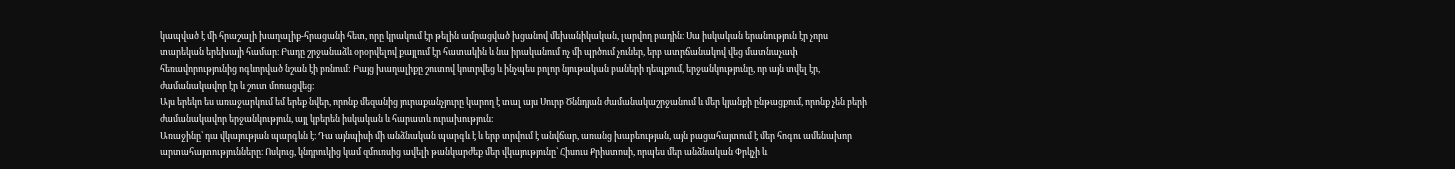կապված է մի հրաշալի խաղալիք-հրացանի հետ, որը կրակում էր թելին ամրացված խցանով մեխանիկական, լարվող բադին։ Սա իսկական երանություն էր չորս տարեկան երեխայի համար։ Բադը շրջանաձև օրօրվելով քայլում էր հատակին և նա իրականում ոչ մի պրծում չուներ, երբ ատրճանակով վեց մատնաչափ հեռավորությունից ոգևորված նշան էի բռնում: Բայց խաղալիքը շուտով կոտրվեց և ինչպես բոլոր նյութական բաների դեպքում, երջանկությունը, որ այն տվել էր, ժամանակավոր էր և շուտ մոռացվեց։
Այս երեկո ես առաջարկում եմ երեք նվեր, որոնք մեզանից յուրաքանչյուրը կարող է տալ այս Սուրբ Ծննդյան ժամանակաշրջանում և մեր կյանքի ընթացքում, որոնք չեն բերի ժամանակավոր երջանկություն, այլ կբերեն իսկական և հարատև ուրախություն։
Առաջինը՝ դա վկայության պարգևն է։ Դա այնպիսի մի անձնական պարգև է և երբ տրվում է անվճար, առանց խաբեության, այն բացահայտում է մեր հոգու ամենախոր արտահայտությունները։ Ոսկուց, կնդրուկից կամ զմուռսից ավելի թանկարժեք մեր վկայությունը՝ Հիսուս Քրիստոսի, որպես մեր անձնական Փրկչի և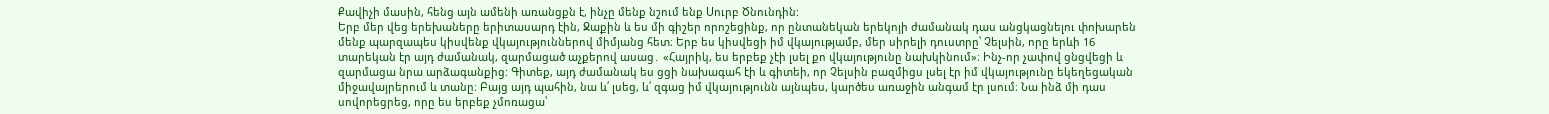Քավիչի մասին, հենց այն ամենի առանցքն է, ինչը մենք նշում ենք Սուրբ Ծնունդին:
Երբ մեր վեց երեխաները երիտասարդ էին, Ջաքին և ես մի գիշեր որոշեցինք, որ ընտանեկան երեկոյի ժամանակ դաս անցկացնելու փոխարեն մենք պարզապես կիսվենք վկայություններով միմյանց հետ։ Երբ ես կիսվեցի իմ վկայությամբ, մեր սիրելի դուստրը՝ Չելսին, որը երևի 16 տարեկան էր այդ ժամանակ, զարմացած աչքերով ասաց․ «Հայրիկ, ես երբեք չէի լսել քո վկայությունը նախկինում»։ Ինչ-որ չափով ցնցվեցի և զարմացա նրա արձագանքից: Գիտեք, այդ ժամանակ ես ցցի նախագահ էի և գիտեի, որ Չելսին բազմիցս լսել էր իմ վկայությունը եկեղեցական միջավայրերում և տանը։ Բայց այդ պահին, նա և՛ լսեց, և՛ զգաց իմ վկայությունն այնպես, կարծես առաջին անգամ էր լսում։ Նա ինձ մի դաս սովորեցրեց, որը ես երբեք չմոռացա՝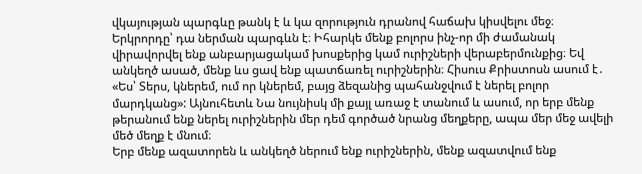վկայության պարգևը թանկ է և կա զորություն դրանով հաճախ կիսվելու մեջ։
Երկրորդը՝ դա ներման պարգևն է։ Իհարկե մենք բոլորս ինչ-որ մի ժամանակ վիրավորվել ենք անբարյացակամ խոսքերից կամ ուրիշների վերաբերմունքից։ Եվ անկեղծ ասած, մենք ևս ցավ ենք պատճառել ուրիշներին։ Հիսուս Քրիստոսն ասում է․ «Ես՝ Տերս, կներեմ, ում որ կներեմ, բայց ձեզանից պահանջվում է ներել բոլոր մարդկանց»: Այնուհետև Նա նույնիսկ մի քայլ առաջ է տանում և ասում, որ երբ մենք թերանում ենք ներել ուրիշներին մեր դեմ գործած նրանց մեղքերը, ապա մեր մեջ ավելի մեծ մեղք է մնում։
Երբ մենք ազատորեն և անկեղծ ներում ենք ուրիշներին, մենք ազատվում ենք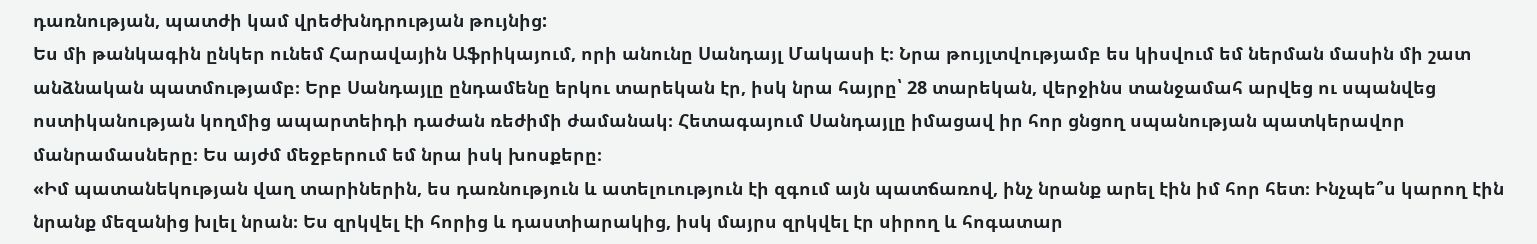դառնության, պատժի կամ վրեժխնդրության թույնից:
Ես մի թանկագին ընկեր ունեմ Հարավային Աֆրիկայում, որի անունը Սանդայլ Մակասի է։ Նրա թույլտվությամբ ես կիսվում եմ ներման մասին մի շատ անձնական պատմությամբ։ Երբ Սանդայլը ընդամենը երկու տարեկան էր, իսկ նրա հայրը՝ 28 տարեկան, վերջինս տանջամահ արվեց ու սպանվեց ոստիկանության կողմից ապարտեիդի դաժան ռեժիմի ժամանակ։ Հետագայում Սանդայլը իմացավ իր հոր ցնցող սպանության պատկերավոր մանրամասները։ Ես այժմ մեջբերում եմ նրա իսկ խոսքերը։
«Իմ պատանեկության վաղ տարիներին, ես դառնություն և ատելուություն էի զգում այն պատճառով, ինչ նրանք արել էին իմ հոր հետ։ Ինչպե՞ս կարող էին նրանք մեզանից խլել նրան։ Ես զրկվել էի հորից և դաստիարակից, իսկ մայրս զրկվել էր սիրող և հոգատար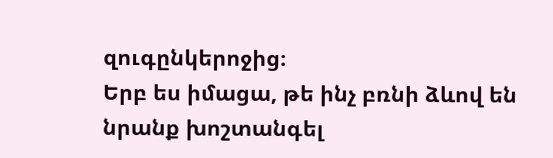զուգընկերոջից։
Երբ ես իմացա, թե ինչ բռնի ձևով են նրանք խոշտանգել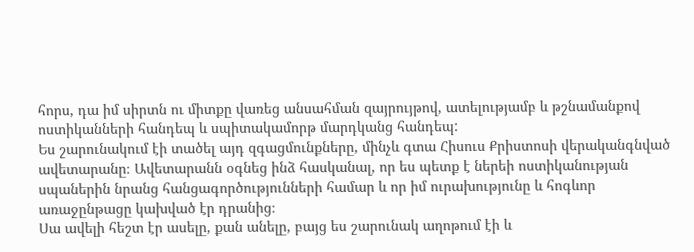հորս, դա իմ սիրտն ու միտքը վառեց անսահման զայրույթով, ատելությամբ և թշնամանքով ոստիկանների հանդեպ և սպիտակամորթ մարդկանց հանդեպ:
Ես շարունակում էի տածել այդ զգացմունքները, մինչև գտա Հիսուս Քրիստոսի վերականգնված ավետարանը։ Ավետարանն օգնեց ինձ հասկանալ, որ ես պետք է ներեի ոստիկանության սպաներին նրանց հանցագործությունների համար և որ իմ ուրախությունը և հոգևոր առաջընթացը կախված էր դրանից։
Սա ավելի հեշտ էր ասելը, քան անելը, բայց ես շարունակ աղոթում էի և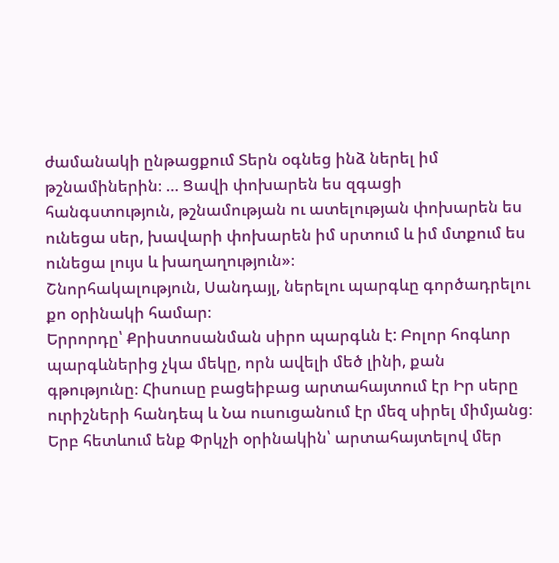ժամանակի ընթացքում Տերն օգնեց ինձ ներել իմ թշնամիներին։ … Ցավի փոխարեն ես զգացի հանգստություն, թշնամության ու ատելության փոխարեն ես ունեցա սեր, խավարի փոխարեն իմ սրտում և իմ մտքում ես ունեցա լույս և խաղաղություն»։
Շնորհակալություն, Սանդայլ, ներելու պարգևը գործադրելու քո օրինակի համար։
Երրորդը՝ Քրիստոսանման սիրո պարգևն է: Բոլոր հոգևոր պարգևներից չկա մեկը, որն ավելի մեծ լինի, քան գթությունը։ Հիսուսը բացեիբաց արտահայտում էր Իր սերը ուրիշների հանդեպ և Նա ուսուցանում էր մեզ սիրել միմյանց։
Երբ հետևում ենք Փրկչի օրինակին՝ արտահայտելով մեր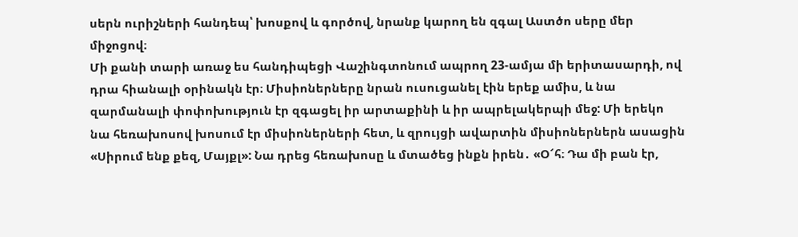սերն ուրիշների հանդեպ՝ խոսքով և գործով, նրանք կարող են զգալ Աստծո սերը մեր միջոցով։
Մի քանի տարի առաջ ես հանդիպեցի Վաշինգտոնում ապրող 23-ամյա մի երիտասարդի, ով դրա հիանալի օրինակն էր։ Միսիոներները նրան ուսուցանել էին երեք ամիս, և նա զարմանալի փոփոխություն էր զգացել իր արտաքինի և իր ապրելակերպի մեջ: Մի երեկո նա հեռախոսով խոսում էր միսիոներների հետ, և զրույցի ավարտին միսիոներներն ասացին «Սիրում ենք քեզ, Մայքլ»: Նա դրեց հեռախոսը և մտածեց ինքն իրեն․ «Օ՜հ։ Դա մի բան էր,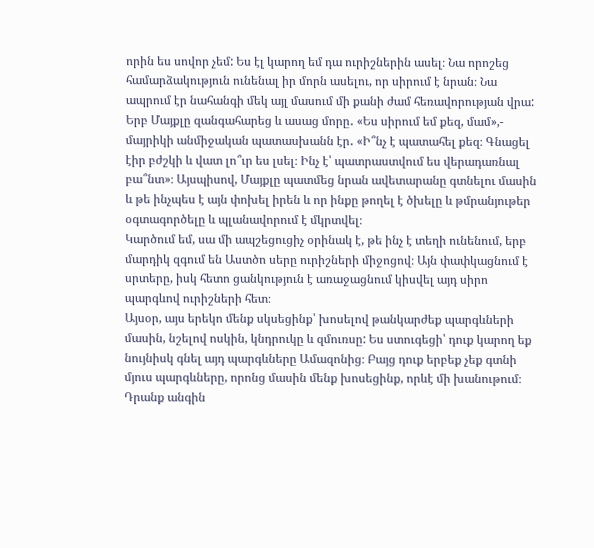որին ես սովոր չեմ: Ես էլ կարող եմ դա ուրիշներին ասել։ Նա որոշեց համարձակություն ունենալ իր մորն ասելու, որ սիրում է նրան։ Նա ապրում էր նահանգի մեկ այլ մասում մի քանի ժամ հեռավորության վրա: Երբ Մայքլը զանգահարեց և ասաց մորը․ «Ես սիրում եմ քեզ, մամ»,- մայրիկի անմիջական պատասխանն էր․ «Ի՞նչ է պատահել քեզ։ Գնացել էիր բժշկի և վատ լո՞ւր ես լսել։ Ինչ է՝ պատրաստվում ես վերադառնալ բա՞նտ»։ Այսպիսով, Մայքլը պատմեց նրան ավետարանը գտնելու մասին և թե ինչպես է այն փոխել իրեն և որ ինքը թողել է ծխելը և թմրանյութեր օգտագործելը և պլանավորում է մկրտվել։
Կարծում եմ, սա մի ապշեցուցիչ օրինակ է, թե ինչ է տեղի ունենում, երբ մարդիկ զգում են Աստծո սերը ուրիշների միջոցով։ Այն փափկացնում է սրտերը, իսկ հետո ցանկություն է առաջացնում կիսվել այդ սիրո պարգևով ուրիշների հետ։
Այսօր, այս երեկո մենք սկսեցինք՝ խոսելով թանկարժեք պարգևների մասին, նշելով ոսկին, կնդրուկը և զմուռսը: Ես ստուգեցի՝ դուք կարող եք նույնիսկ գնել այդ պարգևները Ամազոնից։ Բայց դուք երբեք չեք գտնի մյուս պարգևները, որոնց մասին մենք խոսեցինք, որևէ մի խանութում։ Դրանք անգին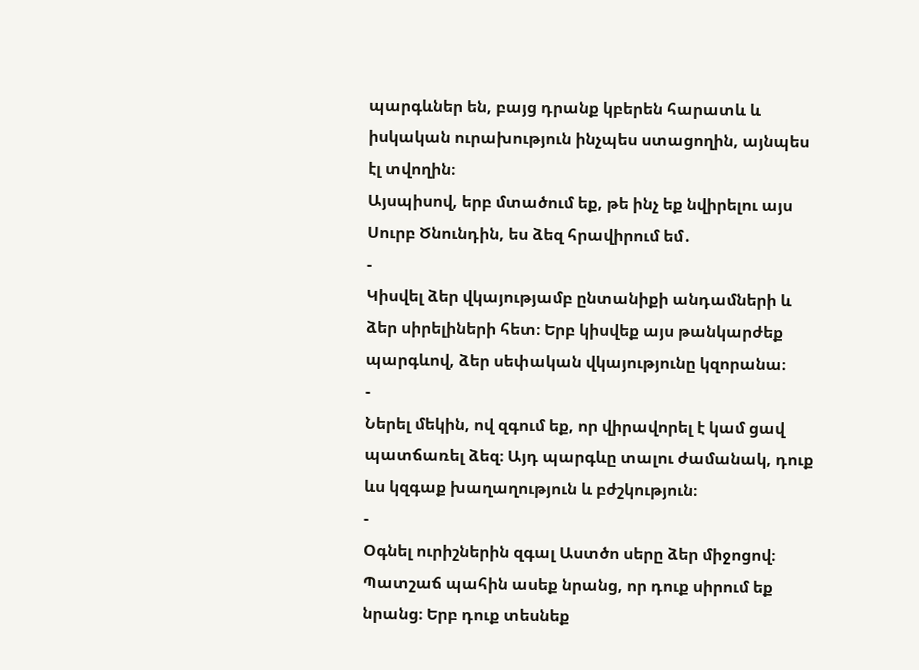պարգևներ են, բայց դրանք կբերեն հարատև և իսկական ուրախություն ինչպես ստացողին, այնպես էլ տվողին։
Այսպիսով, երբ մտածում եք, թե ինչ եք նվիրելու այս Սուրբ Ծնունդին, ես ձեզ հրավիրում եմ․
-
Կիսվել ձեր վկայությամբ ընտանիքի անդամների և ձեր սիրելիների հետ։ Երբ կիսվեք այս թանկարժեք պարգևով, ձեր սեփական վկայությունը կզորանա։
-
Ներել մեկին, ով զգում եք, որ վիրավորել է կամ ցավ պատճառել ձեզ։ Այդ պարգևը տալու ժամանակ, դուք ևս կզգաք խաղաղություն և բժշկություն։
-
Օգնել ուրիշներին զգալ Աստծո սերը ձեր միջոցով։ Պատշաճ պահին ասեք նրանց, որ դուք սիրում եք նրանց։ Երբ դուք տեսնեք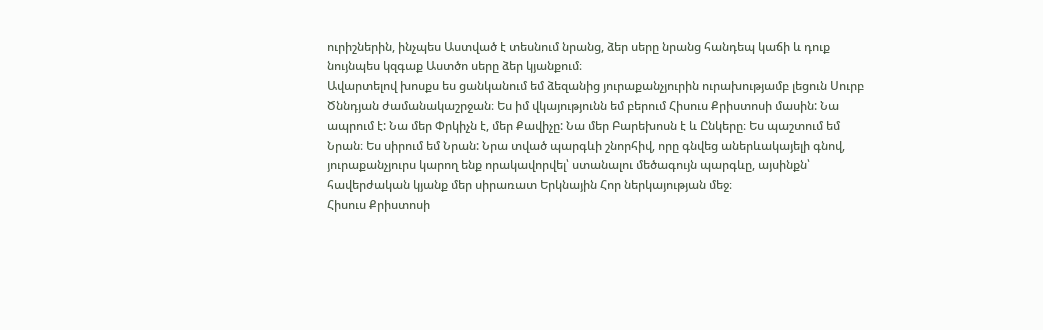ուրիշներին, ինչպես Աստված է տեսնում նրանց, ձեր սերը նրանց հանդեպ կաճի և դուք նույնպես կզգաք Աստծո սերը ձեր կյանքում։
Ավարտելով խոսքս ես ցանկանում եմ ձեզանից յուրաքանչյուրին ուրախությամբ լեցուն Սուրբ Ծննդյան ժամանակաշրջան։ Ես իմ վկայությունն եմ բերում Հիսուս Քրիստոսի մասին: Նա ապրում է: Նա մեր Փրկիչն է, մեր Քավիչը: Նա մեր Բարեխոսն է և Ընկերը։ Ես պաշտում եմ Նրան։ Ես սիրում եմ Նրան: Նրա տված պարգևի շնորհիվ, որը գնվեց աներևակայելի գնով, յուրաքանչյուրս կարող ենք որակավորվել՝ ստանալու մեծագույն պարգևը, այսինքն՝ հավերժական կյանք մեր սիրառատ Երկնային Հոր ներկայության մեջ։
Հիսուս Քրիստոսի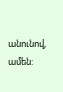անունով, ամեն: